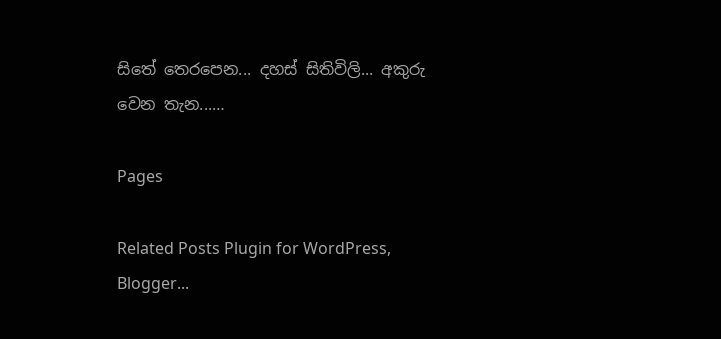සිතේ තෙරපෙන... දහස් සිතිවිලි... අකුරු වෙන තැන...…

Pages

Related Posts Plugin for WordPress, Blogger...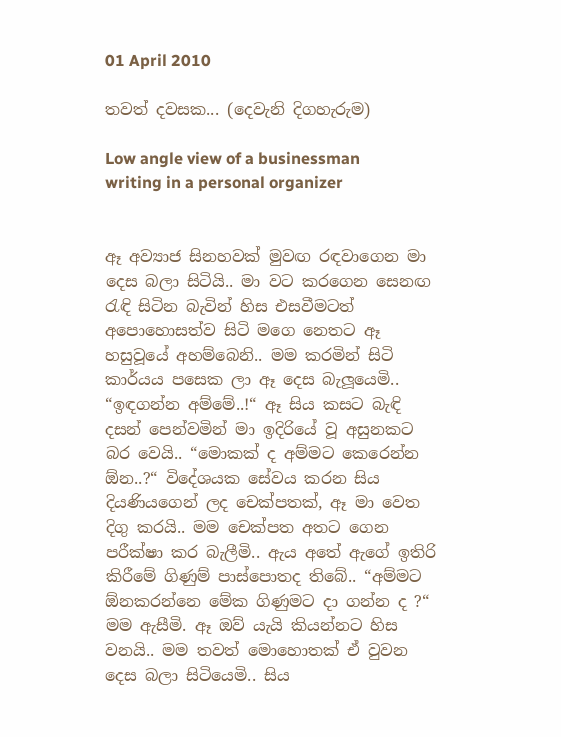01 April 2010

තවත් දවසක... (දෙවැනි දිගහැරුම)

Low angle view of a businessman writing in a personal organizer


ඈ අව්‍යාජ සිනහවක් මුවඟ රඳවාගෙන මා දෙස බලා සිටියි.. මා වට කරගෙන සෙනඟ රැඳි සිටින බැවින් හිස එසවීමටත් අපොහොසත්ව සිටි මගෙ නෙතට ඈ හසුවූයේ අහම්බෙනි.. මම කරමින් සිටි කාර්යය පසෙක ලා ඈ දෙස බැලූයෙමි.. “ඉඳගන්න අම්මේ..!“ ඈ සිය කසට බැඳි දසන් පෙන්වමින් මා ඉදිරියේ වූ අසුනකට බර වෙයි.. “මොකක් ද අම්මට කෙරෙන්න ඕන..?“ විදේශයක සේවය කරන සිය දියණියගෙන් ලද චෙක්පතක්, ඈ මා වෙත දිගු කරයි.. මම චෙක්පත අතට ගෙන පරීක්ෂා කර බැලීමි.. ඇය අතේ ඇගේ ඉතිරි කිරීමේ ගිණුම් පාස්පොතද තිබේ.. “අම්මට ඕනකරන්නෙ මේක ගිණුමට දා ගන්න ද ?“ මම ඇසීමි. ඈ ඔව් යැයි කියන්නට හිස වනයි.. මම තවත් මොහොතක් ඒ වුවන දෙස බලා සිටියෙමි.. සිය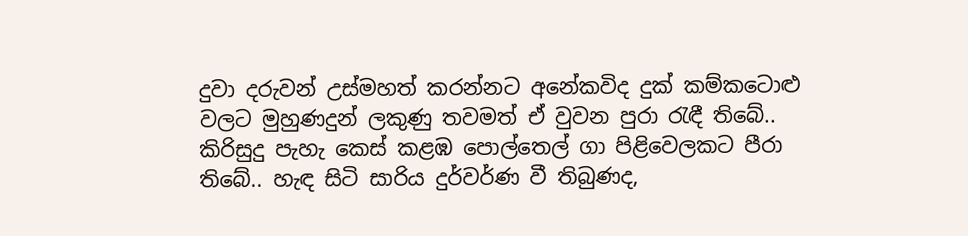දුවා දරුවන් උස්මහත් කරන්නට අනේකවිද දුක් කම්කටොළු වලට මුහුණදුන් ලකුණු තවමත් ඒ වුවන පුරා රැඳී තිබේ.. කිරිසුදු පැහැ කෙස් කළඹ පොල්තෙල් ගා පිළිවෙලකට පීරා තිබේ.. හැඳ සිටි සාරිය දුර්වර්ණ වී තිබුණද,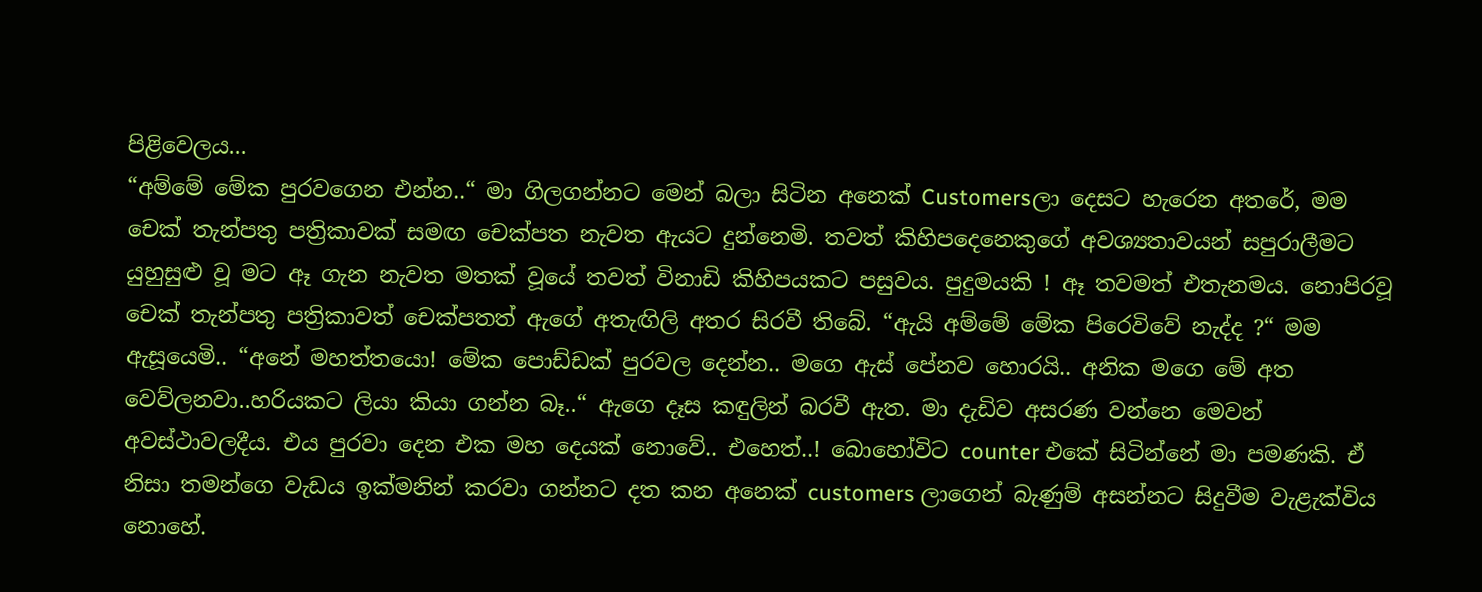පිළිවෙලය...
“අම්මේ මේක පුරවගෙන එන්න..“ මා ගිලගන්නට මෙන් බලා සිටින අනෙක් Customersලා දෙසට හැරෙන අතරේ, මම චෙක් තැන්පතු පත්‍රිකාවක් සමඟ චෙක්පත නැවත ඇයට දුන්නෙමි. තවත් කිහිපදෙනෙකුගේ අවශ්‍යතාවයන් සපුරාලීමට යුහුසුළු වූ මට ඈ ගැන නැවත මතක් වූයේ තවත් විනාඩි කිහිපයකට පසුවය. පුදුමයකි ! ඈ තවමත් එතැනමය. නොපිරවූ චෙක් තැන්පතු පත්‍රිකාවත් චෙක්පතත් ඇගේ අතැඟිලි අතර සිරවී තිබේ. “ඇයි අම්මේ මේක පිරෙවිවේ නැද්ද ?“ මම ඇසූයෙමි.. “අනේ මහත්තයො! මේක පොඩ්ඩක් පුරවල දෙන්න.. මගෙ ඇස් පේනව හොරයි.. අනික මගෙ මේ අත වෙව්ලනවා..හරියකට ලියා කියා ගන්න බෑ..“ ඇගෙ දෑස කඳුලින් බරවී ඇත. මා දැඩිව අසරණ වන්නෙ මෙවන් අවස්ථාවලදීය. එය පුරවා දෙන එක මහ දෙයක් නොවේ.. එහෙත්..! බොහෝවිට counter එකේ සිටින්නේ මා පමණකි. ඒ නිසා තමන්ගෙ වැඩය ඉක්මනින් කරවා ගන්නට දත කන අනෙක් customers ලාගෙන් බැණුම් අසන්නට සිදුවීම වැළැක්විය නොහේ.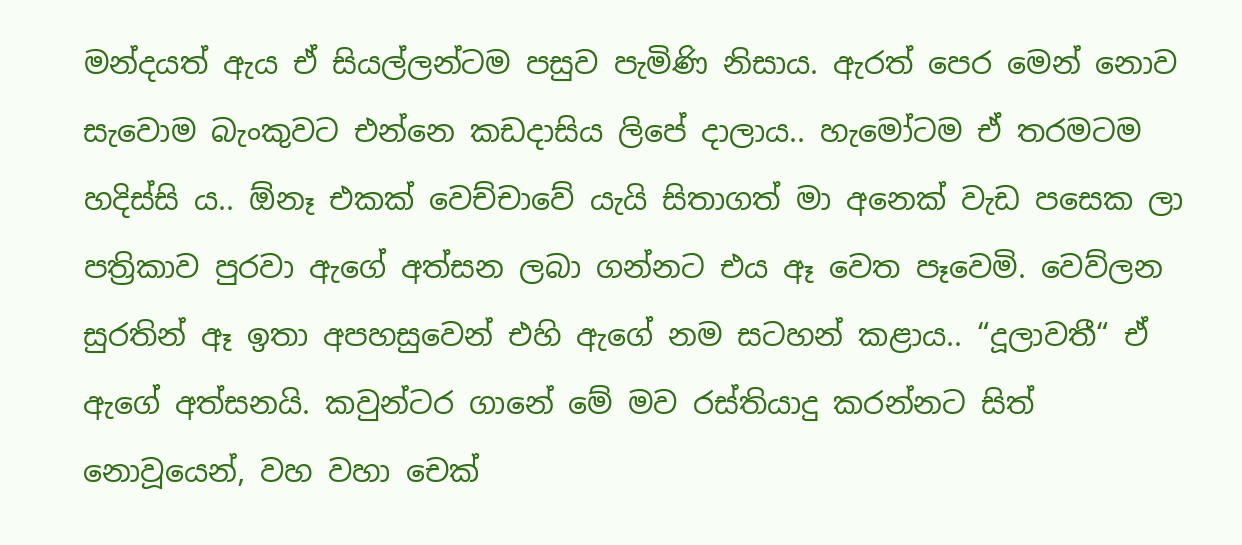මන්දයත් ඇය ඒ සියල්ලන්ටම පසුව පැමිණි නිසාය. ඇරත් පෙර මෙන් නොව සැවොම බැංකුවට එන්නෙ කඩදාසිය ලිපේ දාලාය.. හැමෝටම ඒ තරමටම හදිස්සි ය.. ඕනෑ එකක් වෙච්චාවේ යැයි සිතාගත් මා අනෙක් වැඩ පසෙක ලා පත්‍රිකාව පුරවා ඇගේ අත්සන ලබා ගන්නට එය ඈ වෙත පෑවෙමි. වෙව්ලන සුරතින් ඈ ඉතා අපහසුවෙන් එහි ඇගේ නම සටහන් කළාය.. “දූලාවතී“ ඒ ඇගේ අත්සනයි. කවුන්ටර ගානේ මේ මව රස්තියාදු කරන්නට සිත් නොවූයෙන්, වහ වහා චෙක්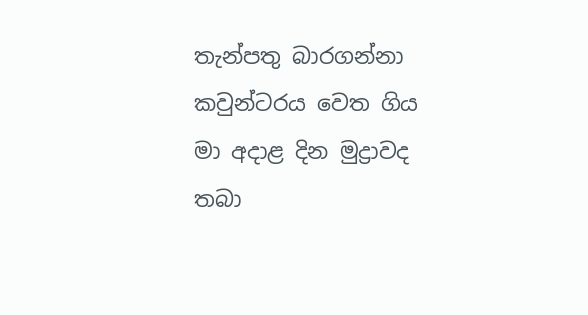තැන්පතු බාරගන්නා කවුන්ටරය වෙත ගිය මා අදාළ දින මුද්‍රාවද තබා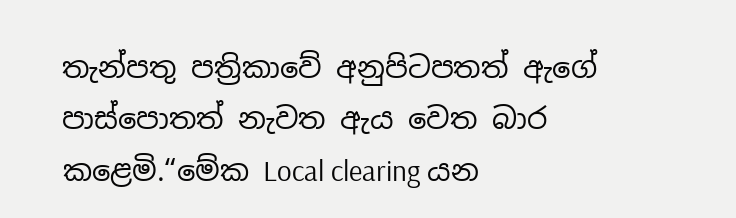තැන්පතු පත්‍රිකාවේ අනුපිටපතත් ඇගේ පාස්පොතත් නැවත ඇය වෙත බාර කළෙමි.“මේක Local clearing යන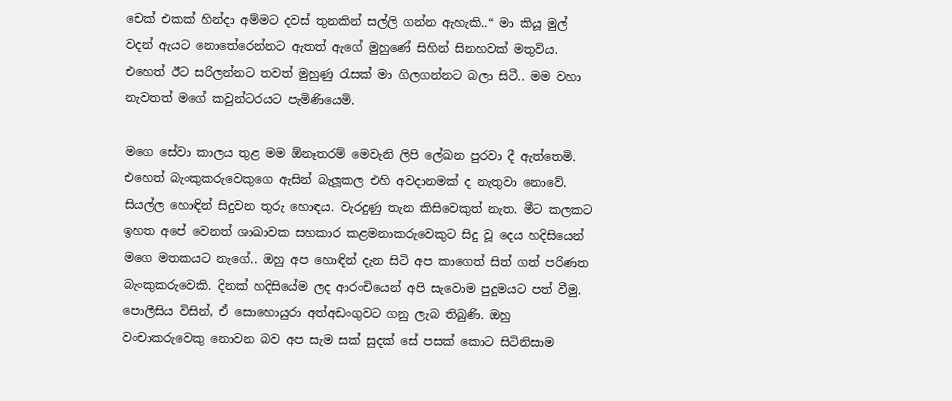චෙක් එකක් හින්දා අම්මට දවස් තුනකින් සල්ලි ගන්න ඇහැකි..“ මා කියූ මුල් වදන් ඇයට නොතේරෙන්නට ඇතත් ඇගේ මුහුණේ සිහින් සිනහවක් මතුවිය. එහෙත් ඊට සරිලන්නට තවත් මුහුණු රැසක් මා ගිලගන්නට බලා සිටී.. මම වහා නැවතත් මගේ කවුන්ටරයට පැමිණියෙමි.

මගෙ සේවා කාලය තුළ මම ඕනෑතරම් මෙවැනි ලිපි ලේඛන පුරවා දී ඇත්තෙමි. එහෙත් බැංකුකරුවෙකුගෙ ඇසින් බැලූකල එහි අවදානමක් ද නැතුවා නොවේ. සියල්ල හොඳින් සිදුවන තුරු හොඳය. වැරදුණු තැන කිසිවෙකුත් නැත. මීට කලකට ඉහත අපේ වෙනත් ශාඛාවක සහකාර කළමනාකරුවෙකුට සිදු වූ දෙය හදිසියෙන් මගෙ මතකයට නැගේ.. ඔහු අප හොඳින් දැන සිටි අප කාගෙත් සිත් ගත් පරිණත බැංකුකරුවෙකි. දිනක් හදිසියේම ලද ආරංචියෙන් අපි සැවොම පුදුමයට පත් වීමු. පොලීසිය විසින්, ඒ සොහොයුරා අත්අඩංගුවට ගනු ලැබ තිබුණි. ඔහු වංචාකරුවෙකු නොවන බව අප සැම සක් සුදක් සේ පසක් කොට සිටිනිසාම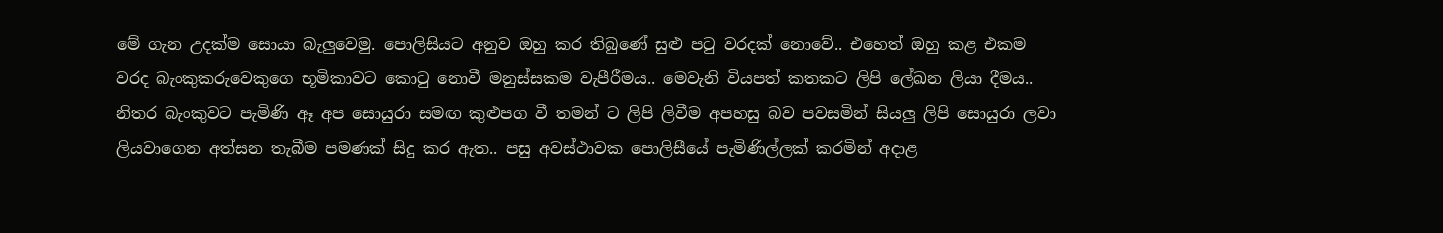මේ ගැන උදක්ම සොයා බැලුවෙමු. පොලිසියට අනුව ඔහු කර තිබුණේ සුළු පටු වරදක් නොවේ.. එහෙත් ඔහු කළ එකම වරද බැංකුකරුවෙකුගෙ භූමිකාවට කොටු නොවී මනුස්සකම වැපීරීමය.. මෙවැනි වියපත් කතකට ලිපි ලේඛන ලියා දීමය.. නිතර බැංකුවට පැමිණි ඈ අප සොයුරා සමඟ කුළුපග වී තමන් ට ලිපි ලිවීම අපහසු බව පවසමින් සියලු ලිපි සොයුරා ලවා ලියවාගෙන අත්සන තැබීම පමණක් සිදු කර ඇත.. පසු අවස්ථාවක පොලිසීයේ පැමිණිල්ලක් කරමින් අදාළ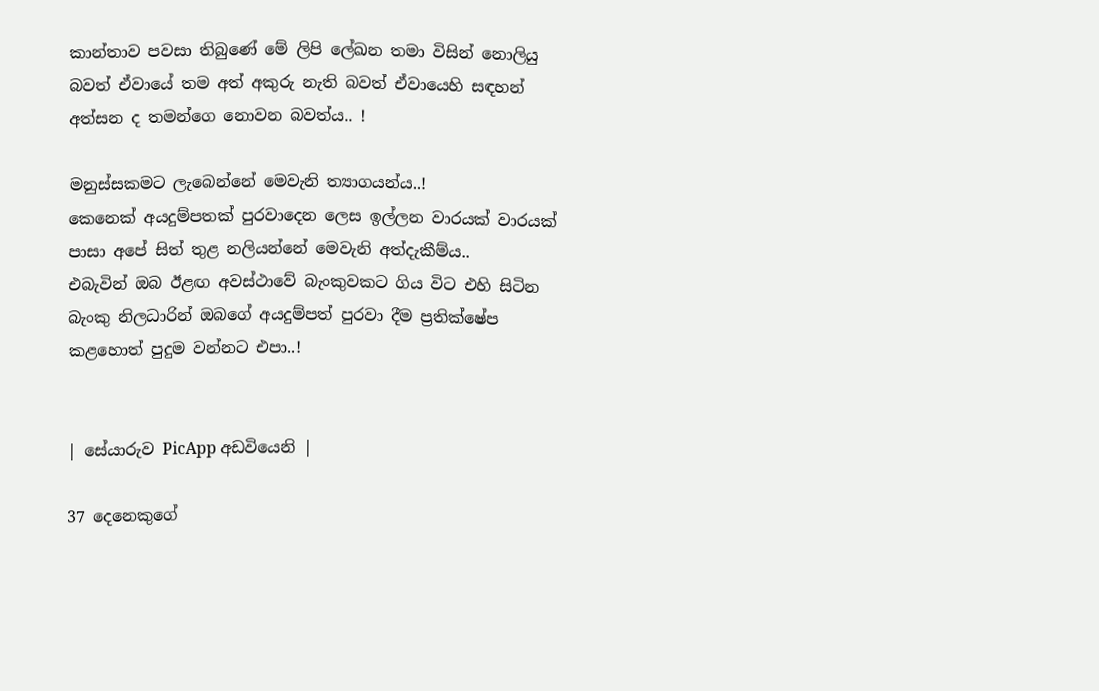කාන්තාව පවසා තිබුණේ මේ ලිපි ලේඛන තමා විසින් නොලියු බවත් ඒවායේ තම අත් අකුරු නැති බවත් ඒවායෙහි සඳහන් අත්සන ද තමන්ගෙ නොවන බවත්ය.. !

මනුස්සකමට ලැබෙන්නේ මෙවැනි ත්‍යාගයන්ය..!
කෙනෙක් අයදුම්පතක් පුරවාදෙන ලෙස ඉල්ලන වාරයක් වාරයක් පාසා අපේ සිත් තුළ නලියන්නේ මෙවැනි අත්දැකීම්ය..
එබැවින් ඔබ ඊළඟ අවස්ථාවේ බැංකුවකට ගිය විට එහි සිටින බැංකු නිලධාරින් ඔබගේ අයදුම්පත් පුරවා දීම ප්‍රතික්ෂේප කළහොත් පුදුම වන්නට එපා..!


| සේයාරුව PicApp අඩවියෙනි |

37 දෙනෙකුගේ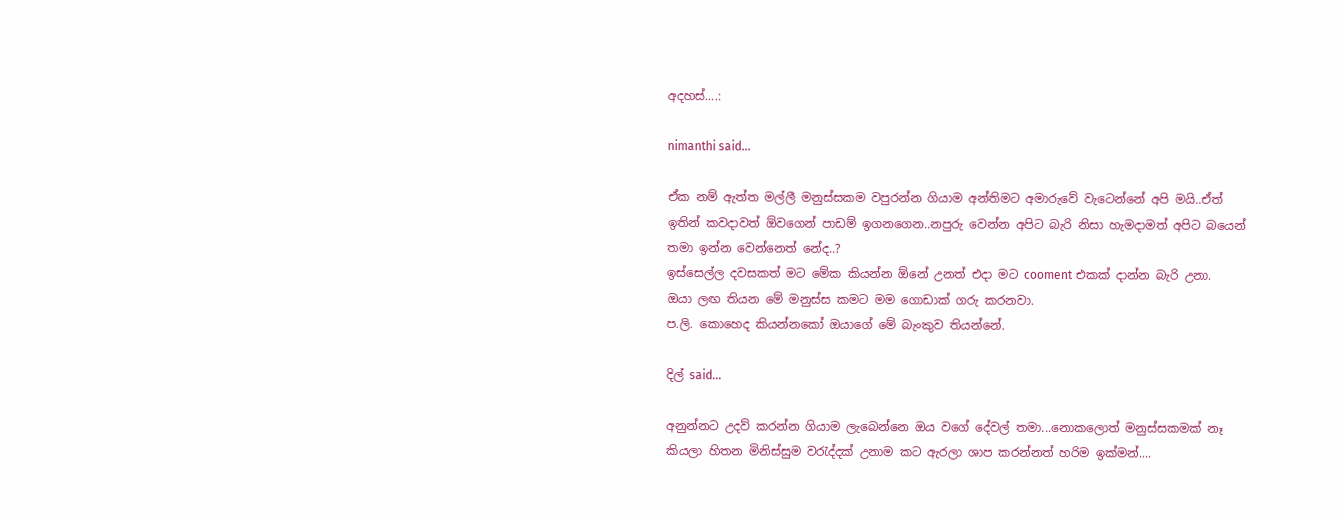අදහස්....:

nimanthi said...

ඒක නම් ඇත්ත මල්ලී මනුස්සකම වපුරන්න ගියාම අන්තිමට අමාරුවේ වැටෙන්නේ අපි මයි..ඒත් ඉතින් කවදාවත් ඕවගෙන් පාඩම් ඉගනගෙන..නපුරු වෙන්න අපිට බැරි නිසා හැමදාමත් අපිට බයෙන් තමා ඉන්න වෙන්නෙත් නේද..?
ඉස්සෙල්ල දවසකත් මට මේක කියන්න ඕනේ උනත් එදා මට cooment එකක් දාන්න බැරි උනා.
ඔයා ලඟ තියන මේ මනුස්ස කමට මම ගොඩාක් ගරු කරනවා.
ප.ලි. කොහෙද කියන්නකෝ ඔයාගේ මේ බැංකුව තියන්නේ.

දිල් said...

අනුන්නට උදව් කරන්න ගියාම ලැබෙන්නෙ ඔය වගේ දේවල් තමා...නොකලොත් මනුස්සකමක් නෑ කියලා හිතන මිනිස්සුම වරැද්දක් උනාම කට ඇරලා ශාප කරන්නත් හරිම ඉක්මන්....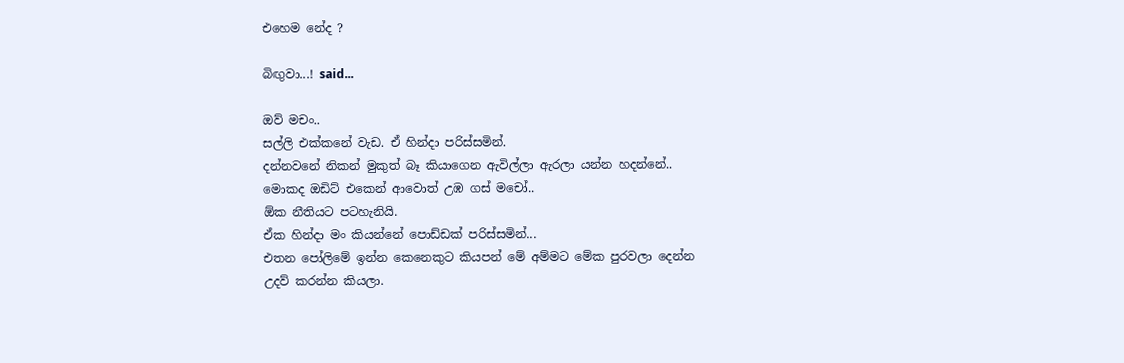එහෙම නේද ?

බිඟුවා...! said...

ඔව් මචං..
සල්ලි එක්කනේ වැඩ. ඒ හින්දා පරිස්සමින්.
දන්නවනේ නිකන් මුකුත් බෑ කියාගෙන ඇවිල්ලා ඇරලා යන්න හදන්නේ..
මොකද ඔඩිට් එකෙන් ආවොත් උඹ ගස් මචෝ..
ඕක නීතියට පටහැනියි.
ඒක හින්දා මං කියන්නේ පොඩ්ඩක් පරිස්සමින්...
එතන පෝලිමේ ඉන්න කෙනෙකුට කියපන් මේ අම්මට මේක පුරවලා දෙන්න උදව් කරන්න කියලා.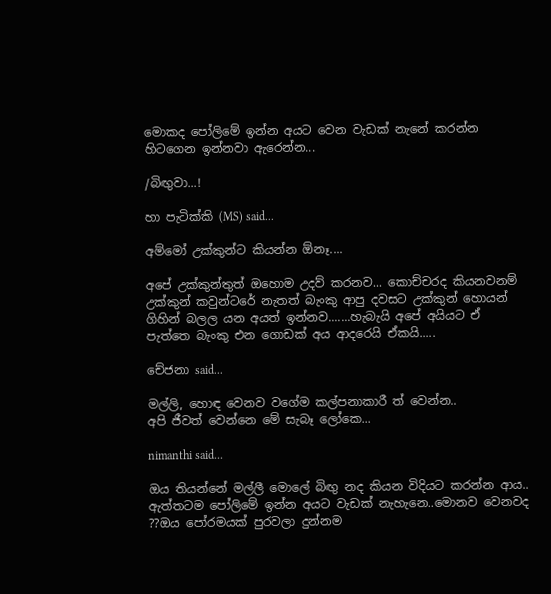මොකද පෝලිමේ ඉන්න අයට වෙන වැඩක් නැනේ කරන්න හිටගෙන ඉන්නවා ඇරෙන්න...

/බිඟුවා...!

හා පැටික්කි (MS) said...

අම්මෝ උක්කුන්ට කියන්න ඕනෑ....

අපේ උක්කුන්තුත් ඔහොම උදව් කරනව... කොච්චරද කියනවනම් උක්කුන් කවුන්ටරේ නැතත් බැංකු ආපු දවසට උක්කුන් හොයන් ගිහින් බලල යන අයත් ඉන්නව.......හැබැයි අපේ අයියට ඒ පැත්තෙ බැංකු එන ගොඩක් අය ආදරෙයි ඒකයි.....

චේජනා said...

මල්ලි, හොඳ වෙනව වගේම කල්පනාකාරී ත් වෙන්න..
අපි ජීවත් වෙන්නෙ මේ සැබෑ ලෝකෙ...

nimanthi said...

ඔය තියන්නේ මල්ලී මොලේ බිඟු නද කියන විදියට කරන්න ආය..
ඇත්තටම පෝලිමේ ඉන්න අයට වැඩක් නැහැනෙ..මොනව වෙනවද ??ඔය පෝරමයක් පුරවලා දුන්නම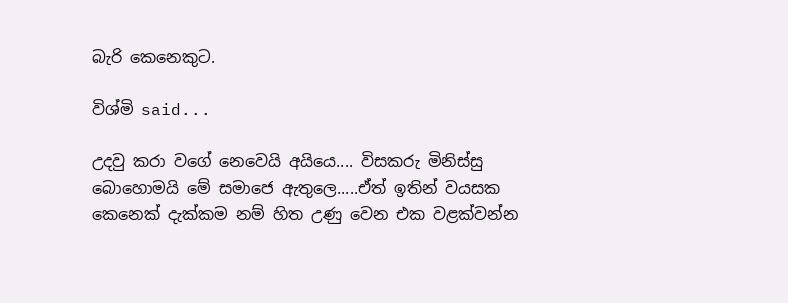බැරි කෙනෙකුට.

විශ්මි said...

උදවු කරා වගේ නෙවෙයි අයියෙ.... විසකරු මිනිස්සු බොහොමයි මේ සමාජෙ ඇතුලෙ.....ඒත් ඉතින් වයසක කෙනෙක් දැක්කම නම් හිත උණු වෙන එක වළක්වන්න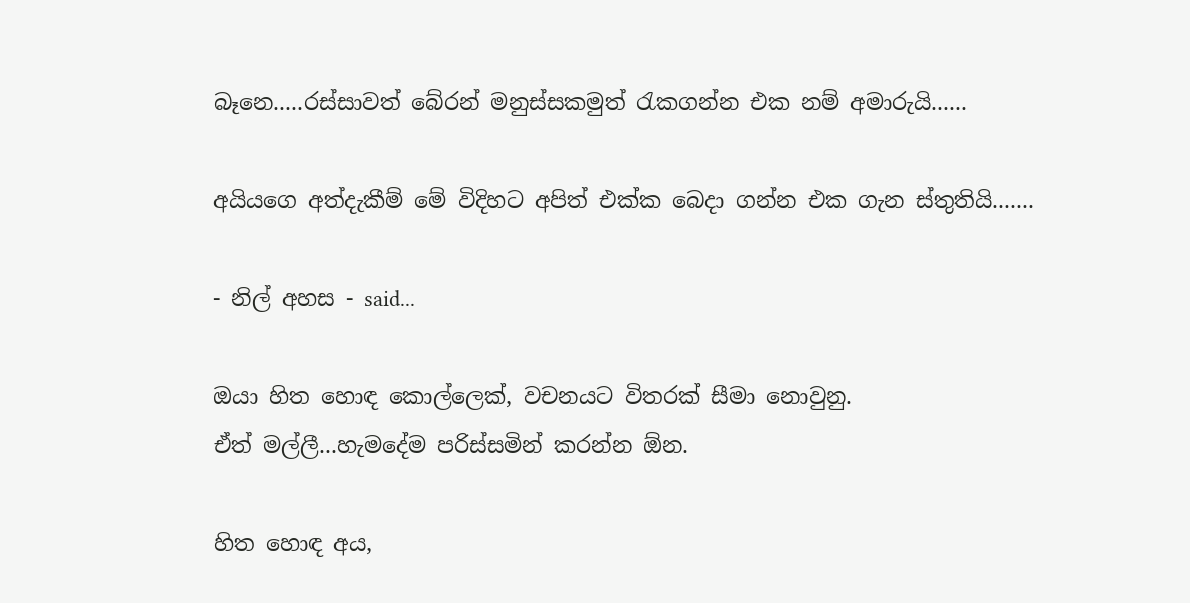බෑනෙ.....රස්සාවත් බේරන් මනුස්සකමුත් රැකගන්න එක නම් අමාරුයි......

අයියගෙ අත්දැකීම් මේ විදිහට අපිත් එක්ක බෙදා ගන්න එක ගැන ස්තුතියි.......

- නිල් අහස - said...

ඔයා හිත හොඳ කොල්ලෙක්, වචනයට විතරක් සීමා නොවුනු.
ඒත් මල්ලී...හැමදේම පරිස්සමින් කරන්න ඕන.

හිත හොඳ අය,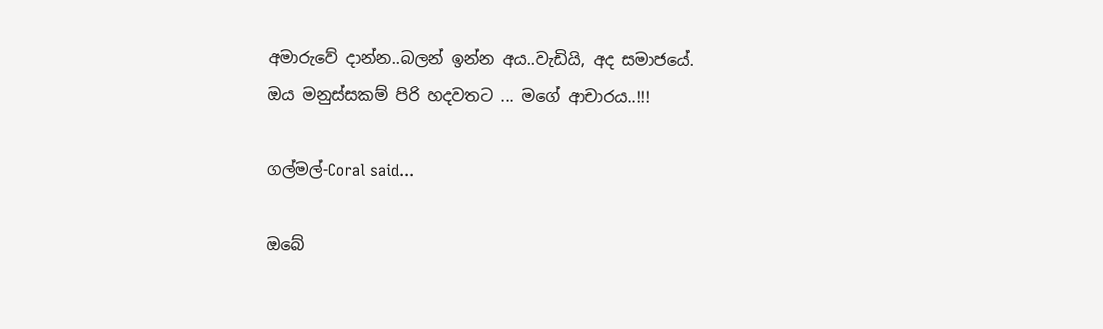අමාරුවේ දාන්න..බලන් ඉන්න අය..වැඩියි, අද සමාජයේ.
ඔය මනුස්සකම් පිරි හදවතට ... මගේ ආචාරය..!!!

ගල්මල්-Coral said...

ඔබේ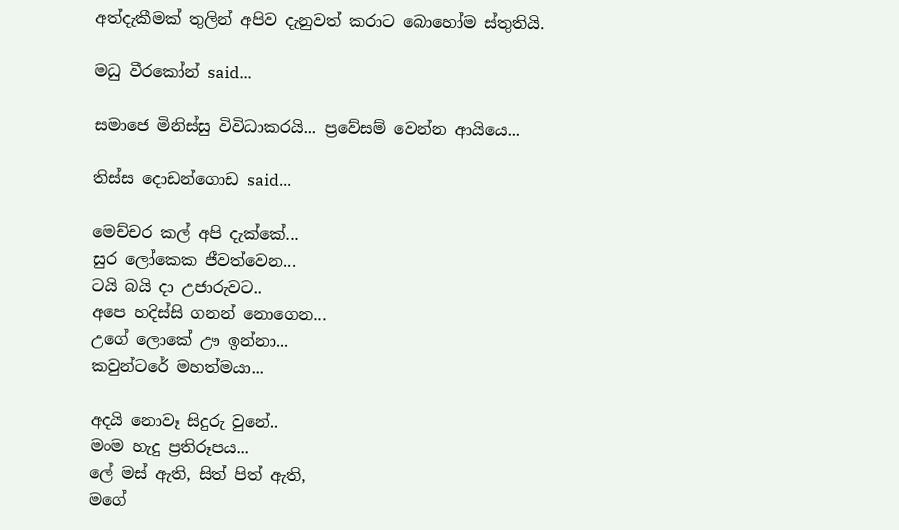අත්දැකීමක් තුලින් අපිව දැනුවත් කරාට බොහෝම ස්තුතියි.

මධු වීරකෝන් said...

සමාජෙ මිනිස්සු විවිධාකරයි... ප්‍රවේසම් වෙන්න ආයියෙ...

තිස්ස දොඩන්ගොඩ said...

මෙච්චර කල් අපි දැක්කේ...
සුර ලෝකෙක ජීවත්වෙන...
ටයි බයි දා උජාරුවට..
අපෙ හදිස්සි ගනන් නොගෙන...
උගේ ලොකේ ඌ ඉන්නා...
කවුන්ටරේ මහත්මයා...

අදයි නොවෑ සිදුරු වුනේ..
මංම හැදු ප්‍රතිරූපය...
ලේ මස් ඇති, සිත් පිත් ඇති,
මගේ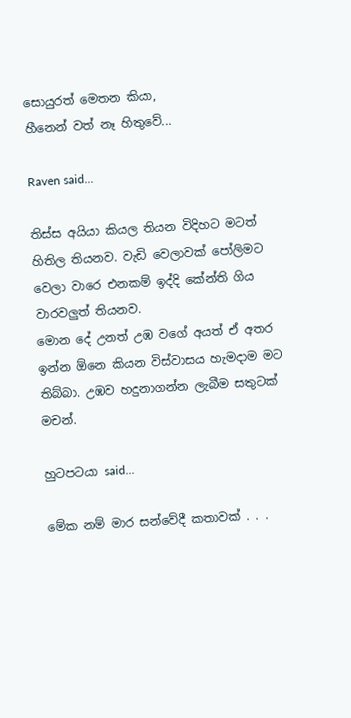සොයුරත් මෙතන කියා,
හීනෙන් වත් නෑ හිතුවේ...

Raven said...

තිස්ස අයියා කියල තියන විදිහට මටත් හිතිල තියනව. වැඩි වෙලාවක් පෝලිමට වෙලා වාරෙ එනකම් ඉද්දි කේන්ති ගිය වාරවලුත් තියනව.
මොන දේ උනත් උඹ වගේ අයත් ඒ අතර ඉන්න ඕනෙ කියන විස්වාසය හැමදාම මට තිබ්බා. උඹව හදුනාගන්න ලැබීම සතුටක් මචන්.

හුටපටයා said...

මේක නම් මාර සන්වේදී කතාවක් . . .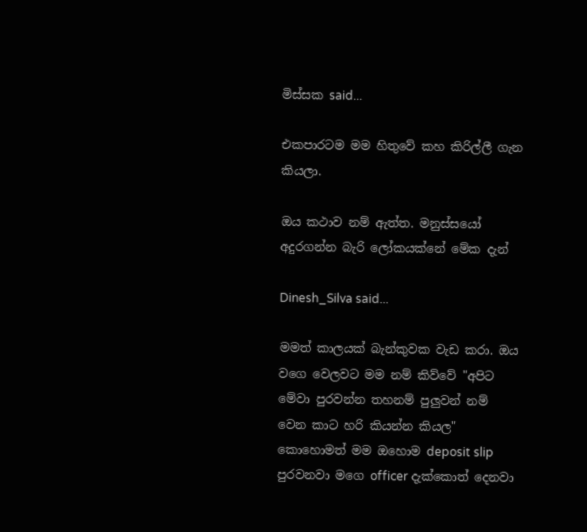මිස්සක said...

එකපාරටම මම හිතුවේ කහ කිරිල්ලී ගැන කියලා.

ඔය කථාව නම් ඇත්ත. මනුස්සයෝ අදුරගන්න බැරි ලෝකයක්නේ මේක දැන්

Dinesh_Silva said...

මමත් කාලයක් බැන්කුවක වැඩ කරා. ඔය වගෙ වෙලවට මම නම් කිව්වේ "අපිට මේවා පුරවන්න තහනම් පුලුවන් නම් වෙන කාට හරි කියන්න කියල" කොහොමත් මම ඔහොම deposit slip පුරවනවා මගෙ officer දැක්කොත් දෙනවා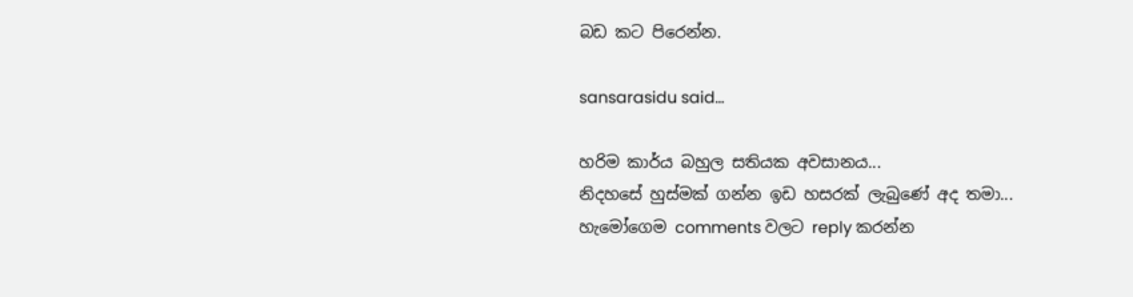බඩ කට පිරෙන්න.

sansarasidu said...

හරිම කාර්ය බහුල සතියක අවසානය...
නිදහසේ හුස්මක් ගන්න ඉඩ හසරක් ලැබුණේ අද තමා...
හැමෝගෙම comments වලට reply කරන්න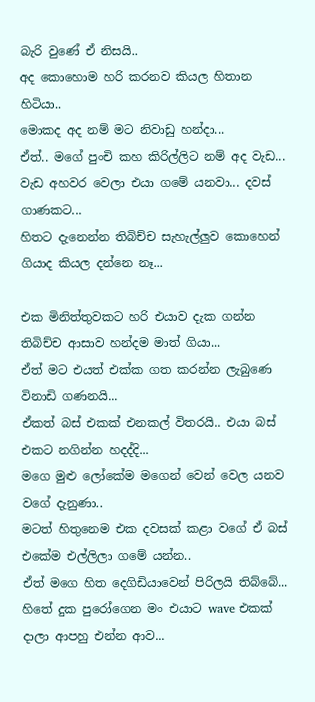බැරි වුණේ ඒ නිසයි..
අද කොහොම හරි කරනව කියල හිතාන හිටියා..
මොකද අද නම් මට නිවාඩු හන්දා...
ඒත්.. මගේ පුංචි කහ කිරිල්ලිට නම් අද වැඩ...
වැඩ අහවර වෙලා එයා ගමේ යනවා... දවස් ගාණකට...
හිතට දැනෙන්න තිබිච්ච සැහැල්ලුව කොහෙන් ගියාද කියල දන්නෙ නෑ...

එක මිනිත්තුවකට හරි එයාව දැක ගන්න තිබිච්ච ආසාව හන්දම මාත් ගියා...
ඒත් මට එයත් එක්ක ගත කරන්න ලැබුණෙ විනාඩි ගණනයි...
ඒකත් බස් එකක් එනකල් විතරයි.. එයා බස් එකට නගින්න හදද්දි...
මගෙ මුළු ලෝකේම මගෙන් වෙන් වෙල යනව වගේ දැනුණා..
මටත් හිතුනෙම එක දවසක් කළා වගේ ඒ බස් එකේම එල්ලිලා ගමේ යන්න..
ඒත් මගෙ හිත දෙගිඩියාවෙන් පිරිලයි තිබ්බේ...
හිතේ දුක පුරෝගෙන මං එයාට wave එකක් දාලා ආපහු එන්න ආව...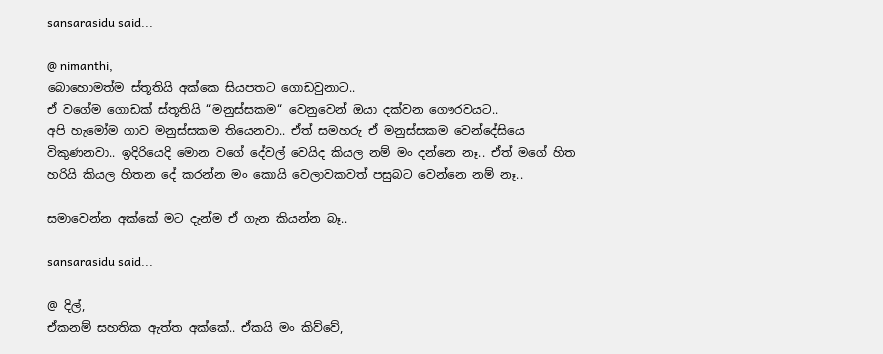sansarasidu said...

@ nimanthi,
බොහොමත්ම ස්තූතියි අක්කෙ සියපතට ගොඩවුනාට..
ඒ වගේම ගොඩක් ස්තූතියි “මනුස්සකම“ වෙනුවෙන් ඔයා දක්වන ගෞරවයට..
අපි හැමෝම ගාව මනුස්සකම තියෙනවා.. ඒත් සමහරු ඒ මනුස්සකම වෙන්දේසියෙ විකුණනවා.. ඉදිරියෙදි මොන වගේ දේවල් වෙයිද කියල නම් මං දන්නෙ නෑ.. ඒත් මගේ හිත හරියි කියල හිතන දේ කරන්න මං කොයි වෙලාවකවත් පසුබට වෙන්නෙ නම් නෑ..

සමාවෙන්න අක්කේ මට දැන්ම ඒ ගැන කියන්න බෑ..

sansarasidu said...

@ දිල්,
ඒකනම් සහතික ඇත්ත අක්කේ.. ඒකයි මං කිව්වේ,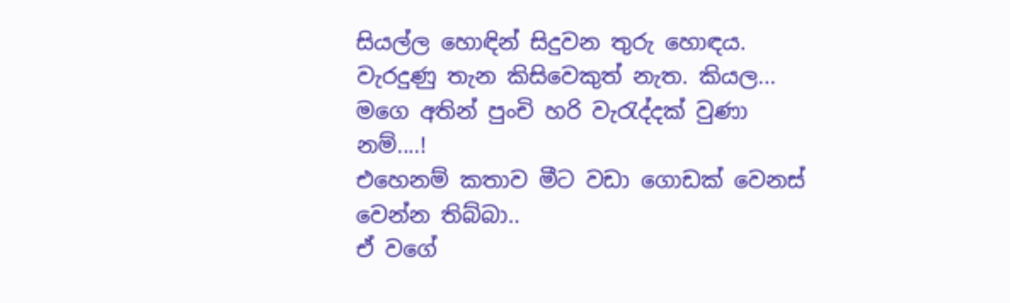සියල්ල හොඳින් සිදුවන තුරු හොඳය. වැරදුණු තැන කිසිවෙකුත් නැත. කියල...
මගෙ අතින් පුංචි හරි වැරැද්දක් වුණා නම්....!
එහෙනම් කතාව මීට වඩා ගොඩක් වෙනස් වෙන්න තිබ්බා..
ඒ වගේ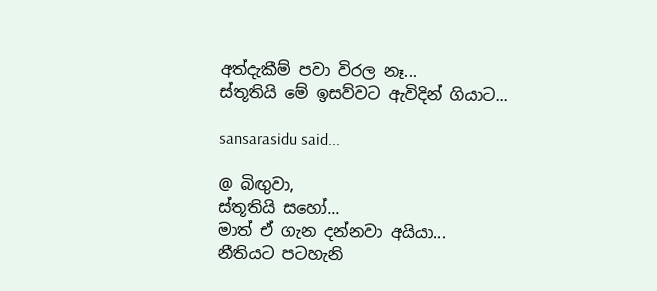අත්දැකීම් පවා විරල නෑ...
ස්තූතියි මේ ඉසව්වට ඇවිදින් ගියාට...

sansarasidu said...

@ බිඟුවා,
ස්තූතියි සහෝ...
මාත් ඒ ගැන දන්නවා අයියා...
නීතියට පටහැනි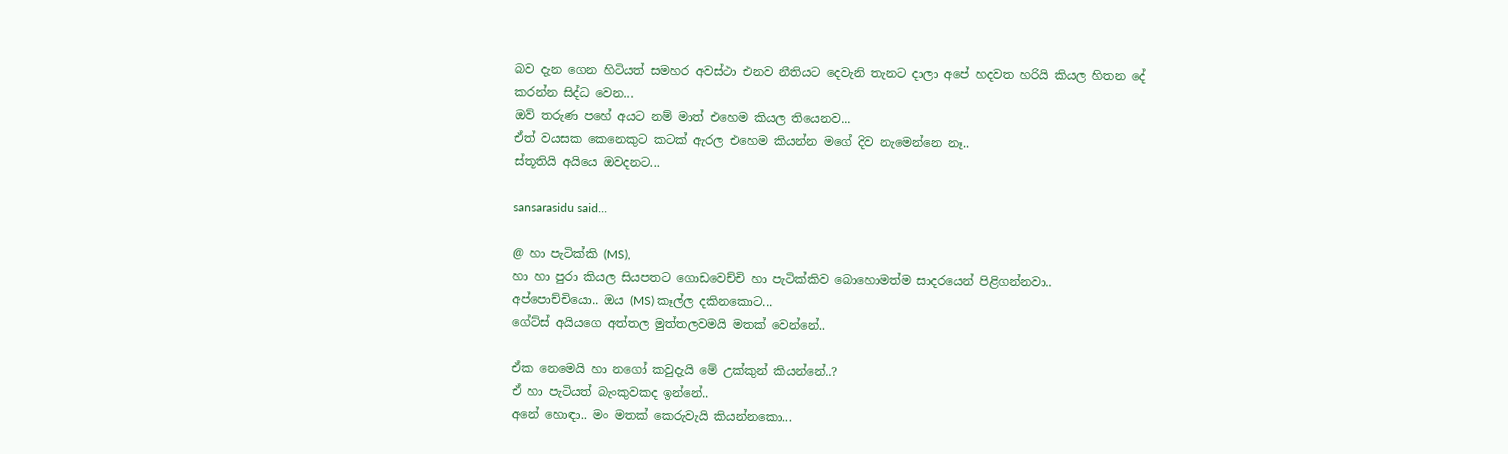බව දැන ගෙන හිටියත් සමහර අවස්ථා එනව නීතියට දෙවැනි තැනට දාලා අපේ හදවත හරියි කියල හිතන දේ කරන්න සිද්ධ වෙන...
ඔව් තරුණ පහේ අයට නම් මාත් එහෙම කියල තියෙනව...
ඒත් වයසක කෙනෙකුට කටක් ඇරල එහෙම කියන්න මගේ දිව නැමෙන්නෙ නෑ..
ස්තූතියි අයියෙ ඔවදනට...

sansarasidu said...

@ හා පැටික්කි (MS),
හා හා පුරා කියල සියපතට ගොඩවෙච්චි හා පැටික්කිව බොහොමත්ම සාදරයෙන් පිළිගන්නවා..
අප්පොච්චියො.. ඔය (MS) කෑල්ල දකිනකොට...
ගේට්ස් අයියගෙ අත්තල මුත්තලවමයි මතක් වෙන්නේ..

ඒක නෙමෙයි හා නගෝ කවුදැයි මේ උක්කුන් කියන්නේ..?
ඒ හා පැටියත් බැංකුවකද ඉන්නේ..
අනේ හොඳා.. මං මතක් කෙරුවැයි කියන්නකො...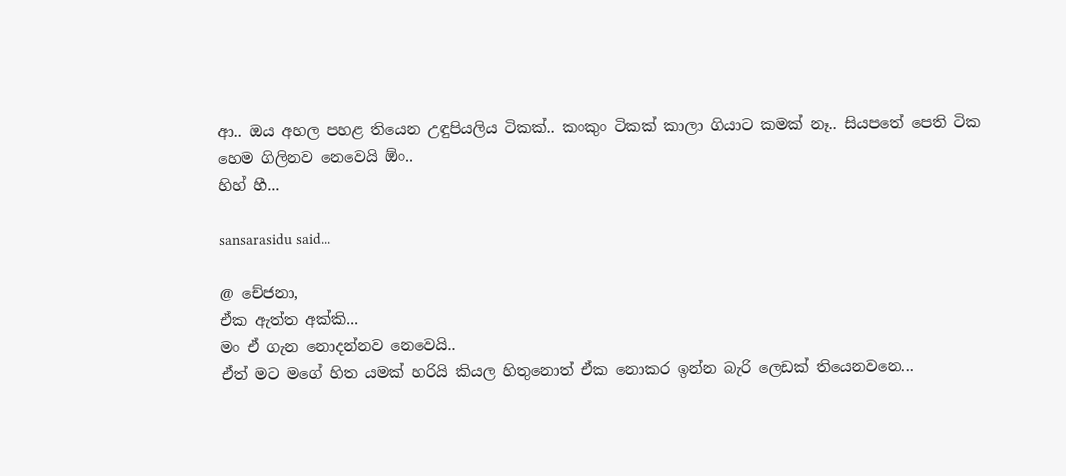ආ.. ඔය අහල පහළ තියෙන උඳුපියලිය ටිකක්.. කංකුං ටිකක් කාලා ගියාට කමක් නෑ.. සියපතේ පෙති ටික හෙම ගිලිනව නෙවෙයි ඕං..
හිහ් හී...

sansarasidu said...

@ චේජනා,
ඒක ඇත්ත අක්කි...
මං ඒ ගැන නොදන්නව නෙවෙයි..
ඒත් මට මගේ හිත යමක් හරියි කියල හිතුනොත් ඒක නොකර ඉන්න බැරි ලෙඩක් තියෙනවනෙ...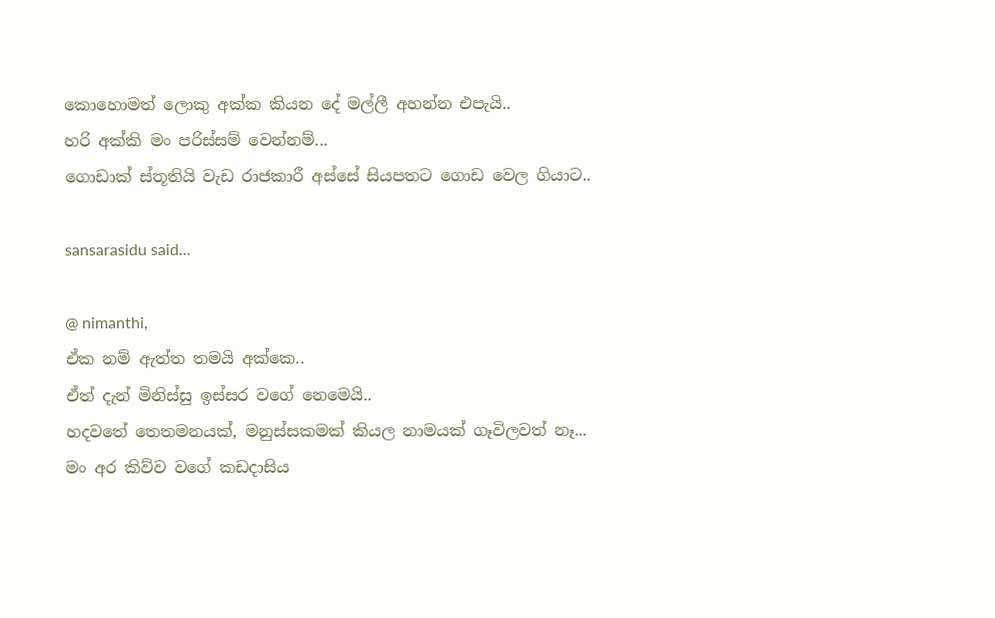කොහොමත් ලොකු අක්ක කියන දේ මල්ලී අහන්න එපැයි..
හරි අක්කි මං පරිස්සම් වෙන්නම්...
ගොඩාක් ස්තූතියි වැඩ රාජකාරී අස්සේ සියපතට ගොඩ වෙල ගියාට..

sansarasidu said...

@ nimanthi,
ඒක නම් ඇත්ත තමයි අක්කෙ..
ඒත් දැන් මිනිස්සු ඉස්සර වගේ නෙමෙයි..
හදවතේ තෙතමනයක්, මනුස්සකමක් කියල නාමයක් ගෑවිලවත් නෑ...
මං අර කිව්ව වගේ කඩදාසිය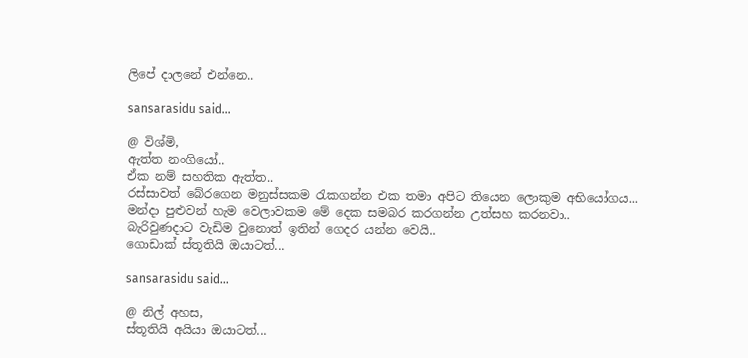ලිපේ දාලනේ එන්නෙ..

sansarasidu said...

@ විශ්මි,
ඇත්ත නංගියෝ..
ඒක නම් සහතික ඇත්ත..
රස්සාවත් බේරගෙන මනුස්සකම රැකගන්න එක තමා අපිට තියෙන ලොකුම අභියෝගය...
මන්දා පුළුවන් හැම වෙලාවකම මේ දෙක සමබර කරගන්න උත්සහ කරනවා..
බැරිවුණදාට වැඩිම වුනොත් ඉතින් ගෙදර යන්න වෙයි..
ගොඩාක් ස්තූතියි ඔයාටත්...

sansarasidu said...

@ නිල් අහස,
ස්තූතියි අයියා ඔයාටත්...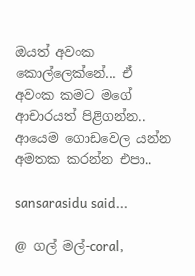ඔයත් අවංක කොල්ලෙක්නේ... ඒ අවංක කමට මගේ ආචාරයත් පිළිගන්න..
ආයෙම ගොඩවෙල යන්න අමතක කරන්න එපා..

sansarasidu said...

@ ගල් මල්-coral,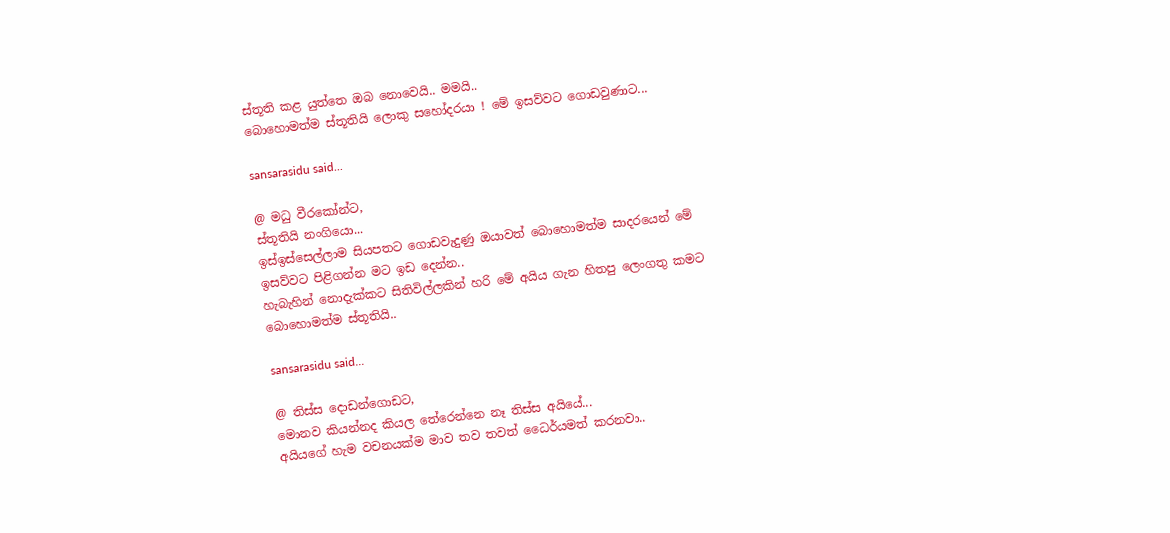ස්තූති කළ යුත්තෙ ඔබ නොවෙයි.. මමයි..
බොහොමත්ම ස්තූතියි ලොකු සහෝදරයා ! මේ ඉසව්වට ගොඩවුණාට...

sansarasidu said...

@ මධු වීරකෝන්ට,
ස්තූතියි නංගියො...
ඉස්ඉස්සෙල්ලාම සියපතට ගොඩවැදුණු ඔයාවත් බොහොමත්ම සාදරයෙන් මේ ඉසව්වට පිළිගන්න මට ඉඩ දෙන්න..
හැබැහින් නොදැක්කට සිතිවිල්ලකින් හරි මේ අයිය ගැන හිතපු ලෙංගතු කමට බොහොමත්ම ස්තූතියි..

sansarasidu said...

@ තිස්ස දොඩන්ගොඩට,
මොනව කියන්නද කියල තේරෙන්නෙ නෑ තිස්ස අයියේ...
අයියගේ හැම වචනයක්ම මාව තව තවත් ධෛර්යමත් කරනවා..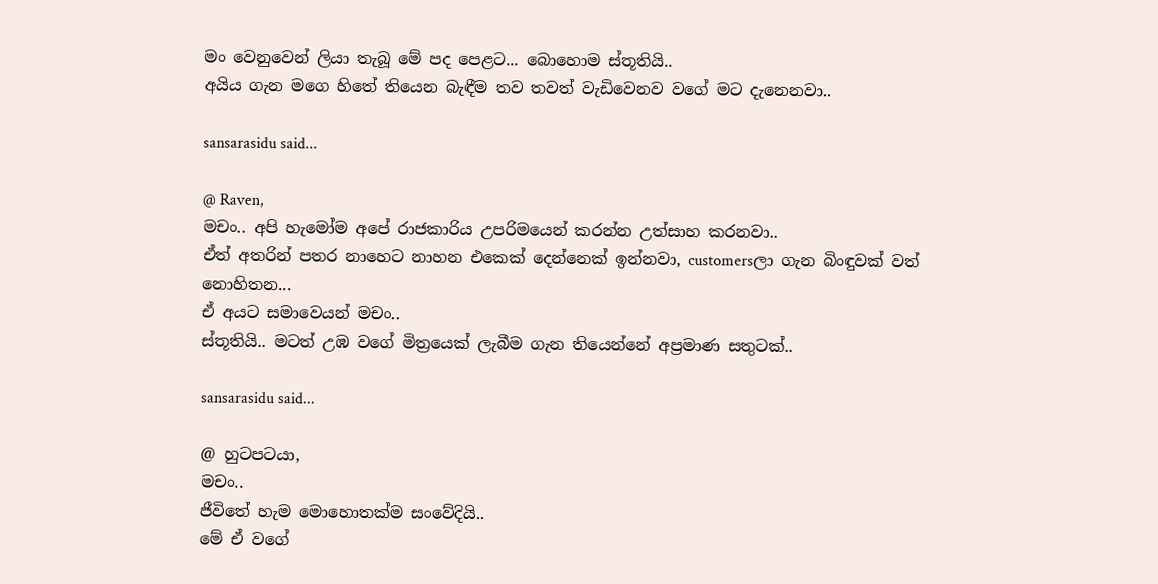මං වෙනුවෙන් ලියා තැබූ මේ පද පෙළට... බොහොම ස්තූතියි..
අයිය ගැන මගෙ හිතේ තියෙන බැඳීම තව තවත් වැඩිවෙනව වගේ මට දැනෙනවා..

sansarasidu said...

@ Raven,
මචං.. අපි හැමෝම අපේ රාජකාරිය උපරිමයෙන් කරන්න උත්සාහ කරනවා..
ඒත් අතරින් පතර නාහෙට නාහන එකෙක් දෙන්නෙක් ඉන්නවා, customersලා ගැන බිංඳුවක් වත් නොහිතන...
ඒ අයට සමාවෙයන් මචං..
ස්තූතියි.. මටත් උඹ වගේ මිත්‍රයෙක් ලැබීම ගැන තියෙන්නේ අප්‍රමාණ සතුටක්..

sansarasidu said...

@ හුටපටයා,
මචං..
ජීවිතේ හැම මොහොතක්ම සංවේදියි..
මේ ඒ වගේ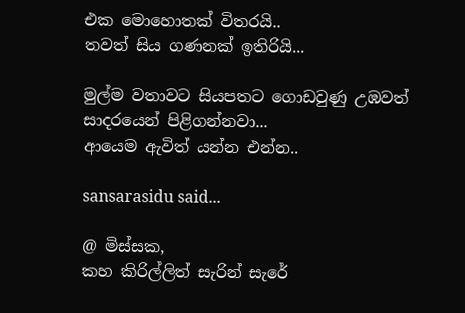එක මොහොතක් විතරයි..
තවත් සිය ගණනක් ඉතිරියි...

මුල්ම වතාවට සියපතට ගොඩවුණු උඹවත් සාදරයෙන් පිළිගන්නවා...
ආයෙම ඇවිත් යන්න එන්න..

sansarasidu said...

@ මිස්සක,
කහ කිරිල්ලිත් සැරින් සැරේ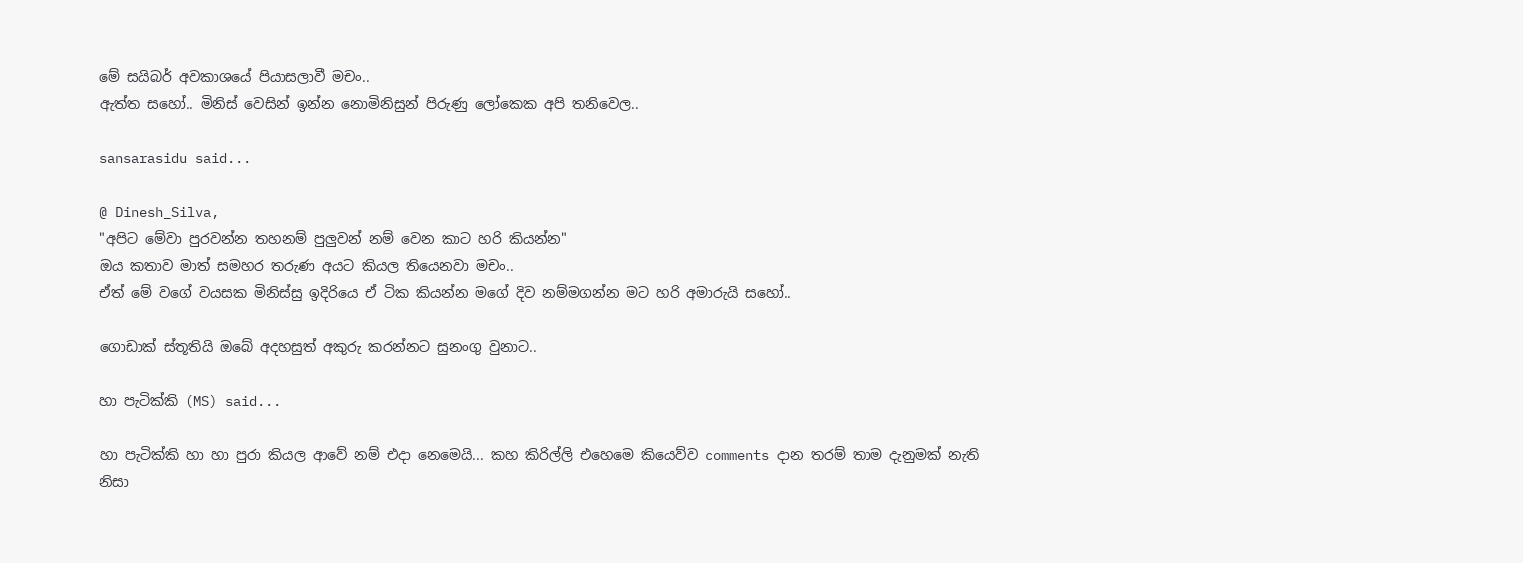මේ සයිබර් අවකාශයේ පියාසලාවී මචං..
ඇත්ත සහෝ.. මිනිස් වෙසින් ඉන්න නොමිනිසුන් පිරුණු ලෝකෙක අපි තනිවෙල..

sansarasidu said...

@ Dinesh_Silva,
"අපිට මේවා පුරවන්න තහනම් පුලුවන් නම් වෙන කාට හරි කියන්න"
ඔය කතාව මාත් සමහර තරුණ අයට කියල තියෙනවා මචං..
ඒත් මේ වගේ වයසක මිනිස්සු ඉදිරියෙ ඒ ටික කියන්න මගේ දිව නම්මගන්න මට හරි අමාරුයි සහෝ..

ගොඩාක් ස්තූතියි ඔබේ අදහසුත් අකුරු කරන්නට සුනංගු වුනාට..

හා පැටික්කි (MS) said...

හා පැටික්කි හා හා පුරා කියල ආවේ නම් එදා නෙමෙයි... කහ කිරිල්ලි එහෙමෙ කියෙව්ව comments දාන තරම් තාම දැනුමක් නැති නිසා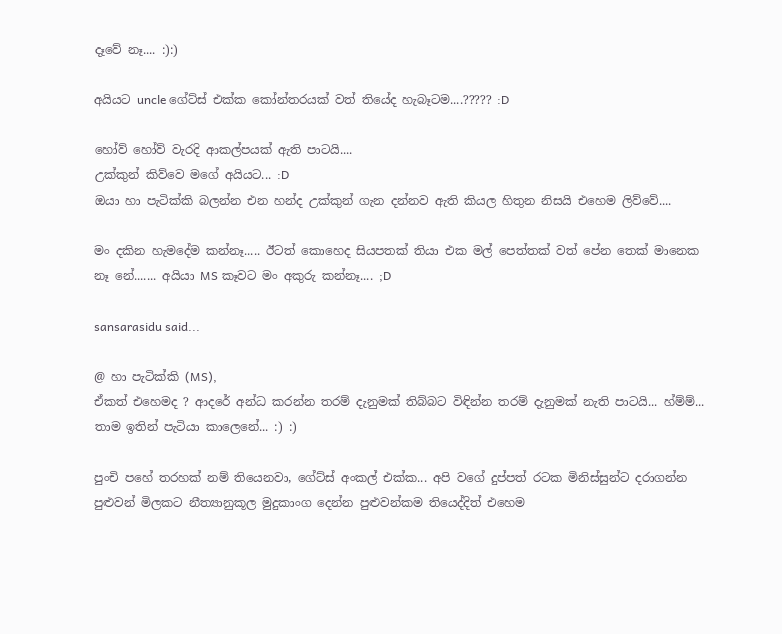දෑවේ නෑ.... :):)

අයියට uncle ගේට්ස් එක්ක කෝන්තරයක් වත් තියේද හැබෑටම....????? :D

හෝව් හෝව් වැරදි ආකල්පයක් ඇති පාටයි....
උක්කුන් කිව්වෙ මගේ අයියට... :D
ඔයා හා පැටික්කි බලන්න එන හන්ද උක්කුන් ගැන දන්නව ඇති කියල හිතුන නිසයි එහෙම ලිව්වේ....

මං දකින හැමදේම කන්නෑ..... ඊටත් කොහෙද සියපතක් තියා එක මල් පෙත්තක් වත් පේන තෙක් මානෙක නෑ නේ....... අයියා MS කෑවට මං අකුරු කන්නෑ.... ;D

sansarasidu said...

@ හා පැටික්කි (MS),
ඒකත් එහෙමද ? ආදරේ අන්ධ කරන්න තරම් දැනුමක් තිබ්බට විඳින්න තරම් දැනුමක් නැති පාටයි... හ්ම්ම්... තාම ඉතින් පැටියා කාලෙනේ... :) :)

පුංචි පහේ තරහක් නම් තියෙනවා, ගේට්ස් අංකල් එක්ක... අපි වගේ දුප්පත් රටක මිනිස්සුන්ට දරාගන්න පුළුවන් මිලකට නීත්‍යානුකූල මුදුකාංග දෙන්න පුළුවන්කම තියෙද්දිත් එහෙම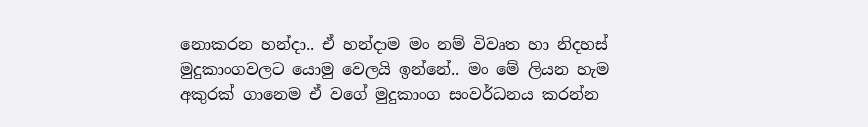නොකරන හන්දා.. ඒ හන්දාම මං නම් විවෘත හා නිදහස් මුදුකාංගවලට යොමු වෙලයි ඉන්නේ.. මං මේ ලියන හැම අකුරක් ගානෙම ඒ වගේ මුදුකාංග සංවර්ධනය කරන්න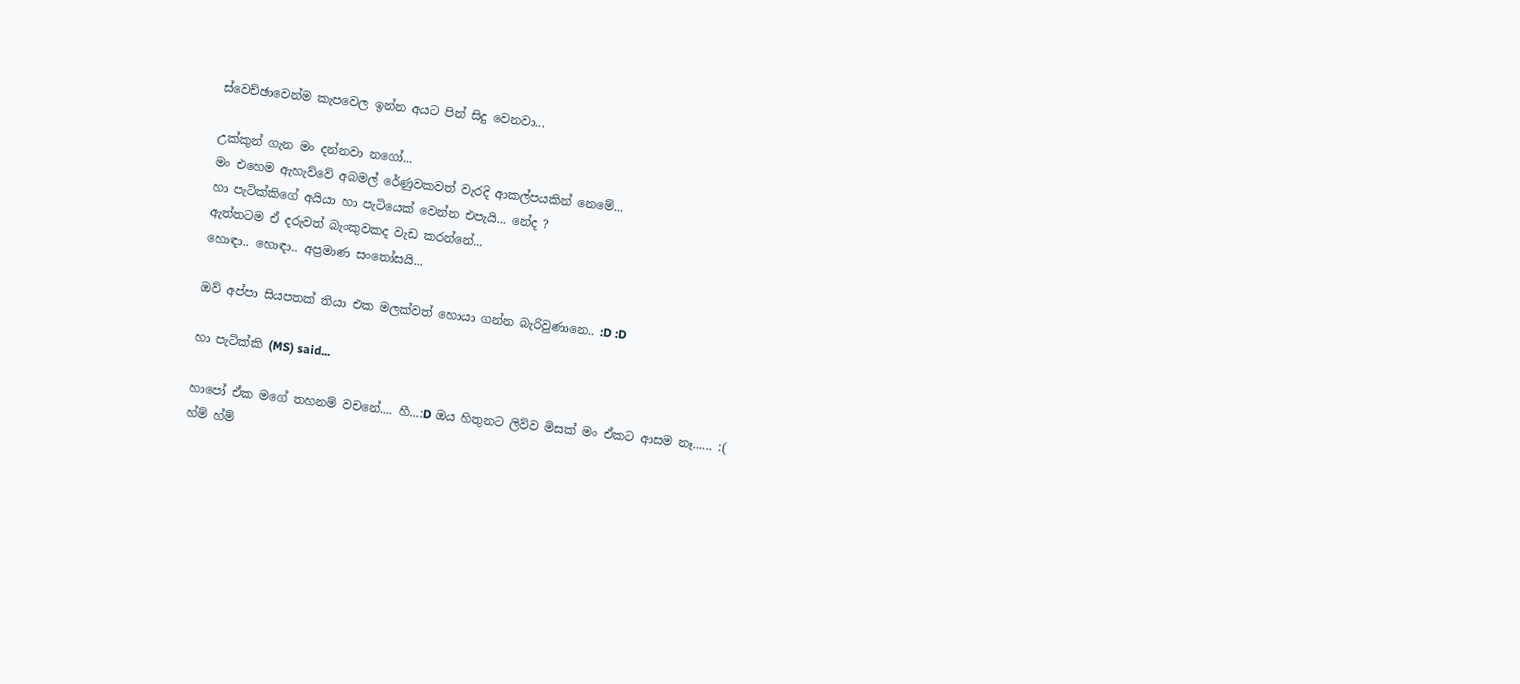ස්වෙච්ඡාවෙන්ම කැපවෙල ඉන්න අයට පින් සිදු වෙනවා...

උක්කුන් ගැන මං දන්නවා නගෝ...
මං එහෙම ඇහැව්වේ අබමල් රේණුවකවත් වැරදි ආකල්පයකින් නෙමේ...
හා පැටික්කිගේ අයියා හා පැටියෙක් වෙන්න එපැයි... නේද ?
ඇත්තටම ඒ දරුවත් බැංකුවකද වැඩ කරන්නේ...
හොඳා.. හොඳා.. අප්‍රමාණ සංතෝසයි...

ඔව් අප්පා සියපතක් තියා එක මලක්වත් හොයා ගන්න බැරිවුණානෙ.. :D :D

හා පැටික්කි (MS) said...

හාපෝ ඒක මගේ තහනම් වචනේ.... හී...:D ඔය හිතුනට ලිව්ව මිසක් මං ඒකට ආසම නෑ...... :(
හ්ම් හ්ම්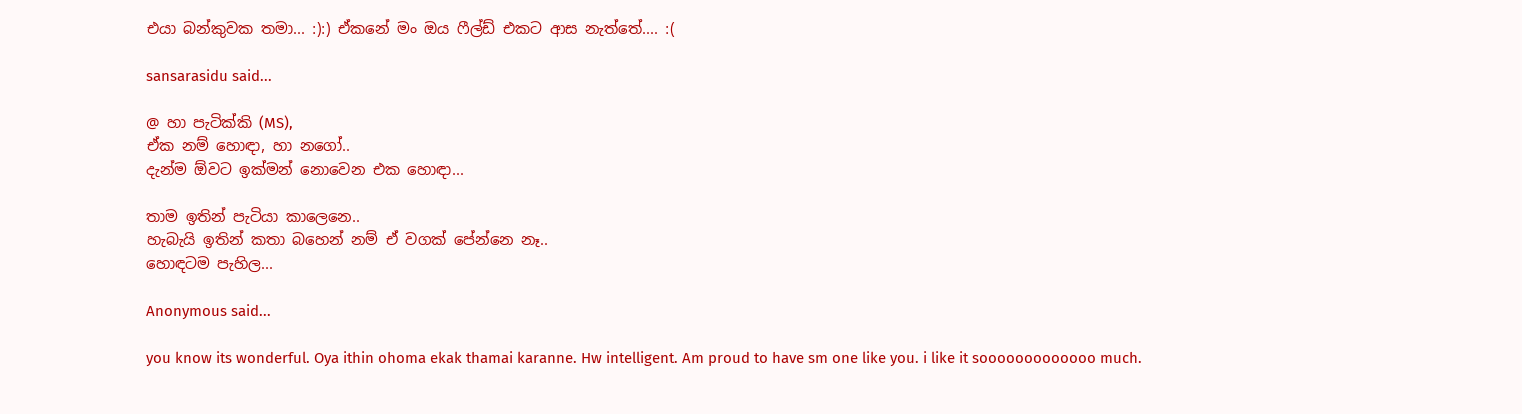එයා බන්කුවක තමා... :):) ඒකනේ මං ඔය ෆීල්ඩ් එකට ආස නැත්තේ.... :(

sansarasidu said...

@ හා පැටික්කි (MS),
ඒක නම් හොඳා, හා නගෝ..
දැන්ම ඕවට ඉක්මන් නොවෙන එක හොඳා...

තාම ඉතින් පැටියා කාලෙනෙ..
හැබැයි ඉතින් කතා බහෙන් නම් ඒ වගක් පේන්නෙ නෑ..
හොඳටම පැහිල...

Anonymous said...

you know its wonderful. Oya ithin ohoma ekak thamai karanne. Hw intelligent. Am proud to have sm one like you. i like it sooooooooooooo much.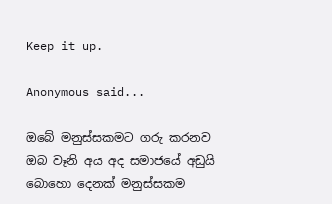Keep it up.

Anonymous said...

ඔබේ මනුස්සකමට ගරු කරනව ඔබ වෑනි අය අද සමාජයේ අඩුයි බොහො දෙනක් මනුස්සකම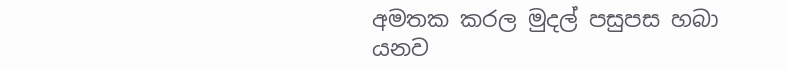අමතක කරල මුදල් පසුපස හබා යනව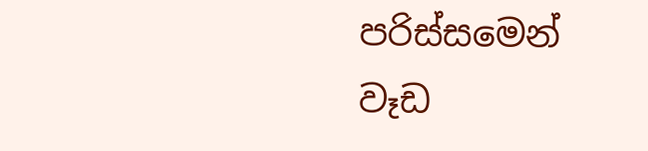පරිස්සමෙන් වෑඩ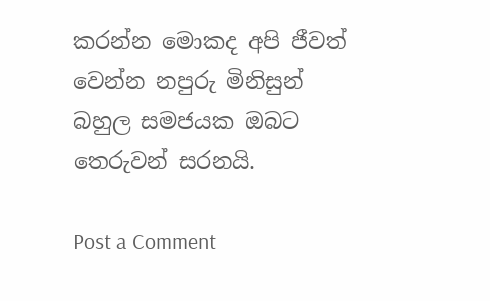කරන්න මොකද අපි ජීවත් වෙන්න නපුරු මිනිසුන් බහුල සමජයක ඔබට තෙරුවන් සරනයි.

Post a Comment